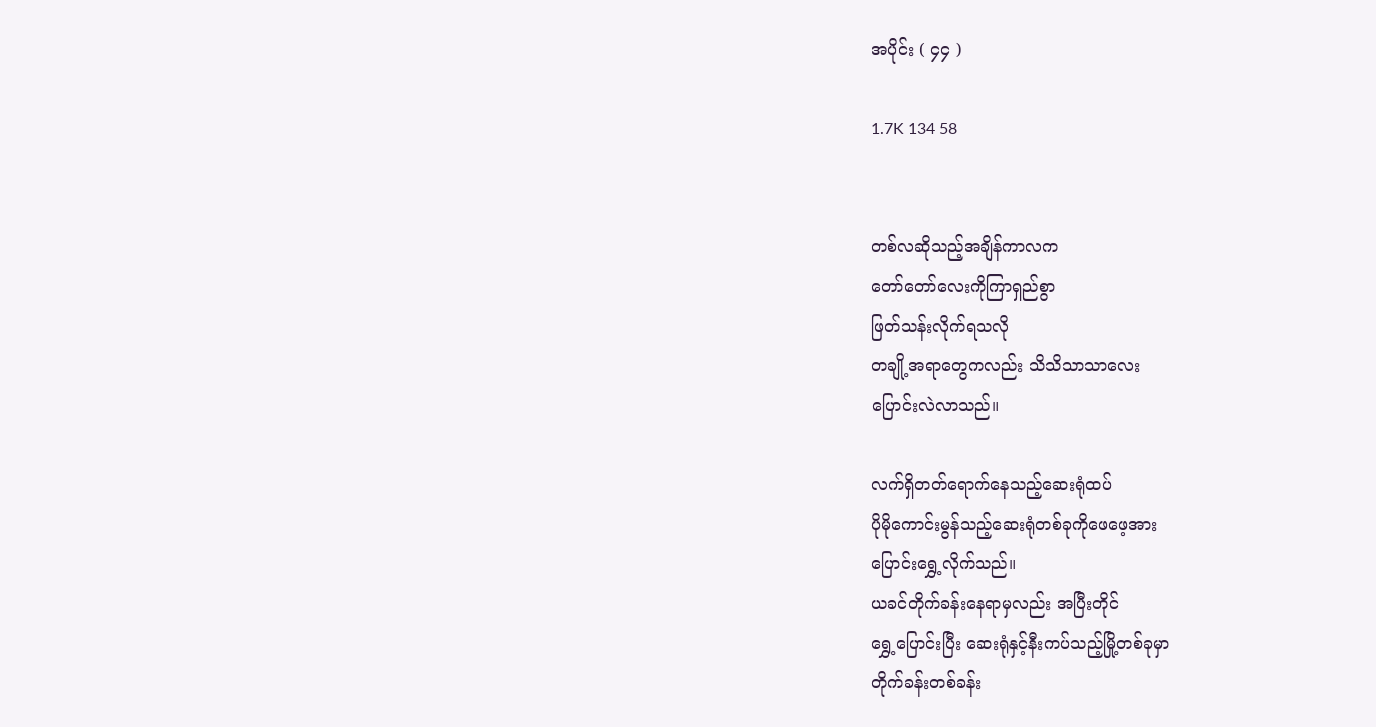အပိုင်း ( ၄၄ )

1.7K 134 58


တစ်လဆိုသည့်အချိန်ကာလက
တော်တော်လေးကိုကြာရှည်စွာ
ဖြတ်သန်းလိုက်ရသလို
တချို့အရာတွေကလည်း သိသိသာသာလေး
ပြောင်းလဲလာသည်။

လက်ရှိတတ်ရောက်နေသည့်ဆေးရုံထပ်
ပိုမိုကောင်းမွန်သည့်ဆေးရုံတစ်ခုကိုဖေဖေ့အား
ပြောင်းရွှေ့လိုက်သည်။
ယခင်တိုက်ခန်းနေရာမှလည်း အပြီးတိုင်
ရွှေ့ပြောင်းပြီး ဆေးရုံနှင့်နီးကပ်သည့်မြို့တစ်ခုမှာ
တိုက်ခန်းတစ်ခန်း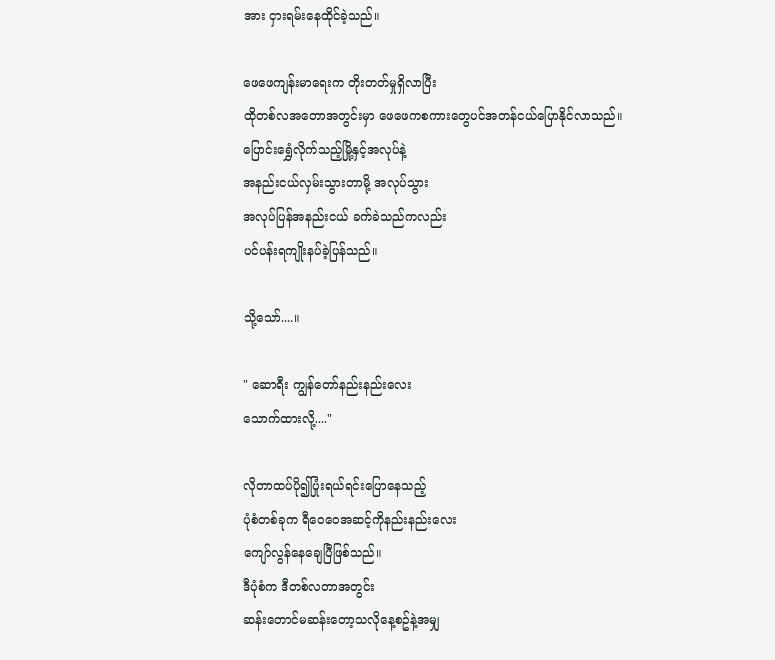အား ငှားရမ်းနေထိုင်ခဲ့သည်။

ဖေဖေကျန်းမာရေးက တိုးတတ်မှုရှိလာပြီး
ထိုတစ်လအတောအတွင်းမှာ ဖေဖေကစကားတွေပင်အတန်ငယ်ပြောနိုင်လာသည်။
ပြောင်းရွှေံလိုက်သည့်မြို့နှင့်အလုပ်နဲ့
အနည်းငယ်လှမ်းသွားတာမို့ အလုပ်သွား
အလုပ်ပြန်အနည်းငယ် ခက်ခဲသည်ကလည်း
ပင်ပန်းရကျိုးနပ်ခဲ့ပြန်သည်။

သို့သော်....။

" ဆောရီး ကျွန်တော်နည်းနည်းလေး
သောက်ထားလို့...."

လိုတာထပ်ပို၍ပြုံးရယ်ရင်းပြောနေသည့်
ပုံစံတစ်ခုက ရီဝေဝေအဆင့်ကိုနည်းနည်းလေး
ကျော်လွန်နေချေပြီဖြစ်သည်။
ဒီပုံစံက ဒီတစ်လတာအတွင်း
ဆန်းတောင်မဆန်းတော့သလိုနေ့စဥ်နဲ့အမျှ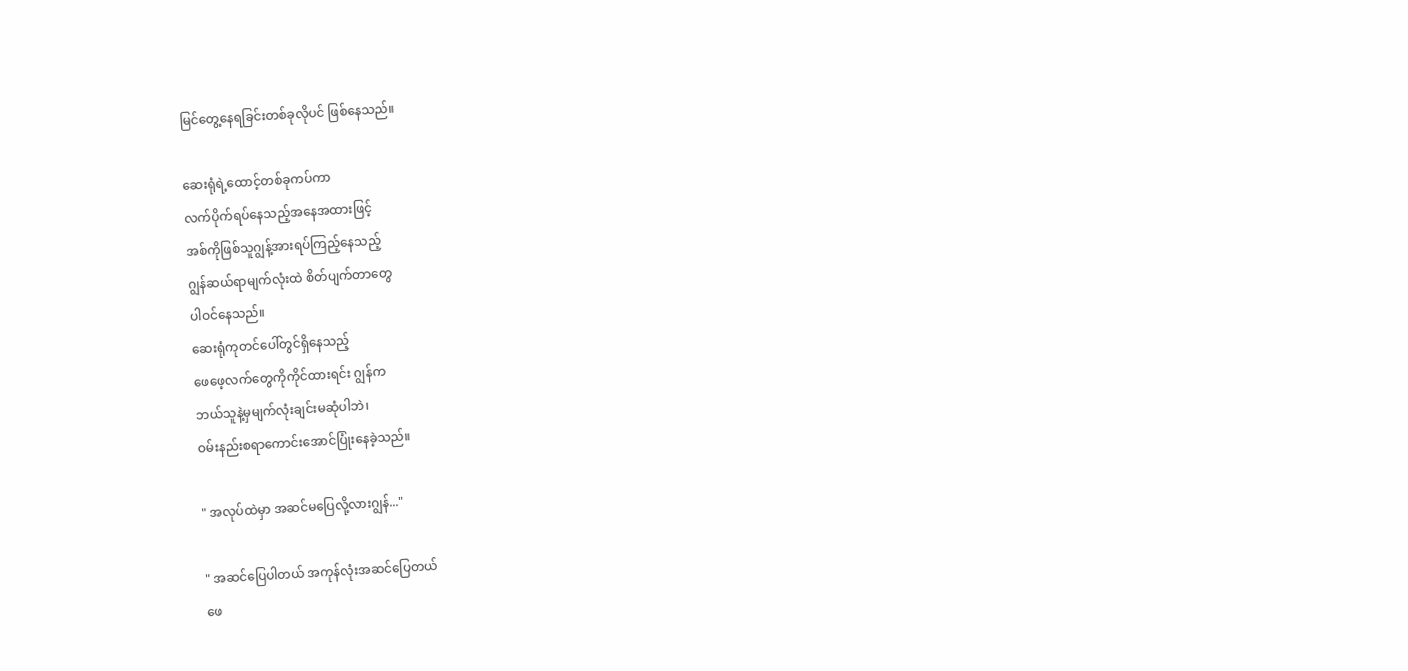မြင်တွေ့နေရခြင်းတစ်ခုလိုပင် ဖြစ်နေသည်။

ဆေးရုံရဲ့ထောင့်တစ်ခုကပ်ကာ
လက်ပိုက်ရပ်နေသည့်အနေအထားဖြင့်
အစ်ကိုဖြစ်သူဂျွန့်အားရပ်ကြည့်နေသည့်
ဂျွန်ဆယ်ရာမျက်လုံးထဲ စိတ်ပျက်တာတွေ
ပါဝင်နေသည်။
ဆေးရုံကုတင်ပေါ်တွင်ရှိနေသည့်
ဖေဖေ့လက်တွေကိုကိုင်ထားရင်း ဂျွန်က
ဘယ်သူနဲ့မှမျက်လုံးချင်းမဆုံပါဘဲ၊
ဝမ်းနည်းစရာကောင်းအောင်ပြုံးနေခဲ့သည်။

" အလုပ်ထဲမှာ အဆင်မပြေလို့လားဂျွန်..."

" အဆင်ပြေပါတယ် အကုန်လုံးအဆင်ပြေတယ်
ဖေ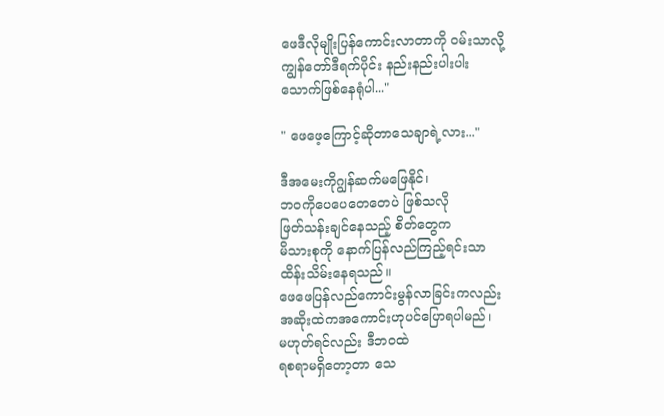ဖေဒီလိုမျိုးပြန်ကောင်းလာတာကို ဝမ်းသာလို့
ကျွန်တော်ဒီရက်ပိုင်း နည်းနည်းပါးပါး
သောက်ဖြစ်နေရုံပါ..."

" ဖေဖေ့ကြောင့်ဆိုတာသေချာရဲ့လား..."

ဒီအမေးကိုဂျွန်ဆက်မဖြေနိုင်၊
ဘဝကိုပေပေတေတေပဲ ဖြစ်သလို
ဖြတ်သန်းချင်နေသည့် စိတ်တွေက
မိသားစုကို နောက်ပြန်လည်ကြည့်ရင်းသာ
ထိန်းသိမ်းနေရသည်။
ဖေဖေပြန်လည်ကောင်းမွန်လာခြင်းကလည်း
အဆိုးထဲကအကောင်းဟုပင်ပြောရပါမည်၊
မဟုတ်ရင်လည်း ဒီဘဝထဲ
ရစရာမရှိတော့တာ သေ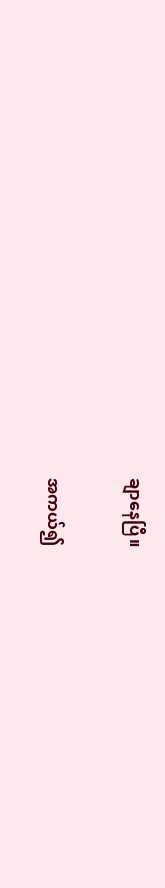ချာနေပြီ။

အကယ်၍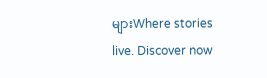များWhere stories live. Discover now